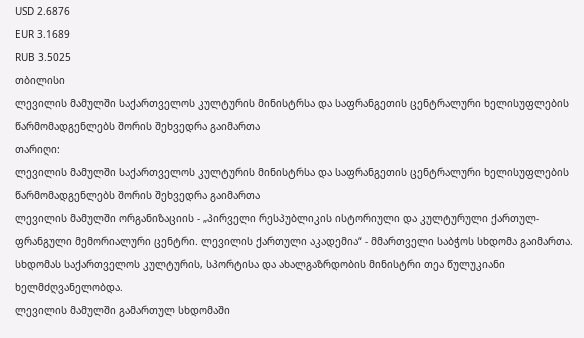USD 2.6876
EUR 3.1689
RUB 3.5025
თბილისი
ლევილის მამულში საქართველოს კულტურის მინისტრსა და საფრანგეთის ცენტრალური ხელისუფლების წარმომადგენლებს შორის შეხვედრა გაიმართა
თარიღი:
ლევილის მამულში საქართველოს კულტურის მინისტრსა და საფრანგეთის ცენტრალური ხელისუფლების წარმომადგენლებს შორის შეხვედრა გაიმართა
ლევილის მამულში ორგანიზაციის - „პირველი რესპუბლიკის ისტორიული და კულტურული ქართულ-ფრანგული მემორიალური ცენტრი. ლევილის ქართული აკადემია“ - მმართველი საბჭოს სხდომა გაიმართა. სხდომას საქართველოს კულტურის, სპორტისა და ახალგაზრდობის მინისტრი თეა წულუკიანი ხელმძღვანელობდა.
ლევილის მამულში გამართულ სხდომაში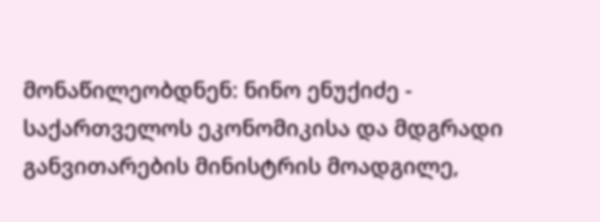მონაწილეობდნენ: ნინო ენუქიძე - საქართველოს ეკონომიკისა და მდგრადი განვითარების მინისტრის მოადგილე,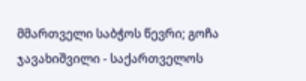მმართველი საბჭოს წევრი; გოჩა ჯავახიშვილი - საქართველოს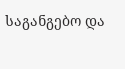საგანგებო და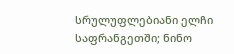სრულუფლებიანი ელჩი საფრანგეთში; ნინო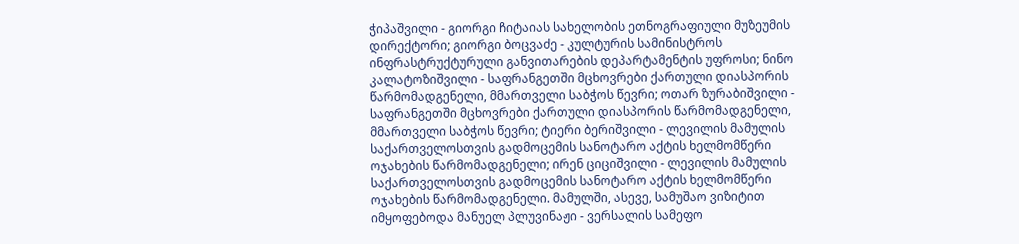ჭიპაშვილი - გიორგი ჩიტაიას სახელობის ეთნოგრაფიული მუზეუმის დირექტორი; გიორგი ბოცვაძე - კულტურის სამინისტროს ინფრასტრუქტურული განვითარების დეპარტამენტის უფროსი; ნინო კალატოზიშვილი - საფრანგეთში მცხოვრები ქართული დიასპორის წარმომადგენელი, მმართველი საბჭოს წევრი; ოთარ ზურაბიშვილი - საფრანგეთში მცხოვრები ქართული დიასპორის წარმომადგენელი, მმართველი საბჭოს წევრი; ტიერი ბერიშვილი - ლევილის მამულის საქართველოსთვის გადმოცემის სანოტარო აქტის ხელმომწერი ოჯახების წარმომადგენელი; ირენ ციციშვილი - ლევილის მამულის საქართველოსთვის გადმოცემის სანოტარო აქტის ხელმომწერი ოჯახების წარმომადგენელი. მამულში, ასევე, სამუშაო ვიზიტით იმყოფებოდა მანუელ პლუვინაჟი - ვერსალის სამეფო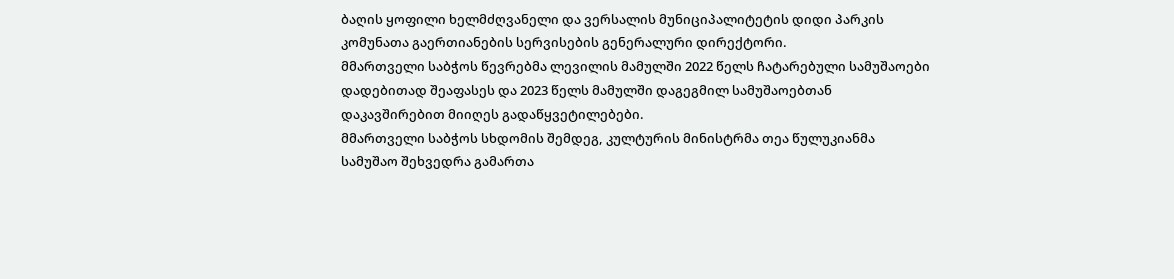ბაღის ყოფილი ხელმძღვანელი და ვერსალის მუნიციპალიტეტის დიდი პარკის კომუნათა გაერთიანების სერვისების გენერალური დირექტორი.
მმართველი საბჭოს წევრებმა ლევილის მამულში 2022 წელს ჩატარებული სამუშაოები დადებითად შეაფასეს და 2023 წელს მამულში დაგეგმილ სამუშაოებთან დაკავშირებით მიიღეს გადაწყვეტილებები.
მმართველი საბჭოს სხდომის შემდეგ, კულტურის მინისტრმა თეა წულუკიანმა სამუშაო შეხვედრა გამართა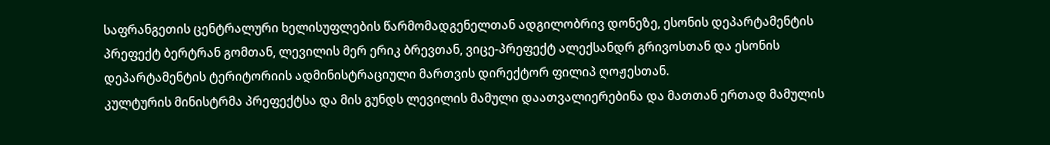საფრანგეთის ცენტრალური ხელისუფლების წარმომადგენელთან ადგილობრივ დონეზე, ესონის დეპარტამენტის პრეფექტ ბერტრან გომთან, ლევილის მერ ერიკ ბრევთან, ვიცე-პრეფექტ ალექსანდრ გრივოსთან და ესონის დეპარტამენტის ტერიტორიის ადმინისტრაციული მართვის დირექტორ ფილიპ ღოჟესთან.
კულტურის მინისტრმა პრეფექტსა და მის გუნდს ლევილის მამული დაათვალიერებინა და მათთან ერთად მამულის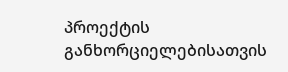პროექტის განხორციელებისათვის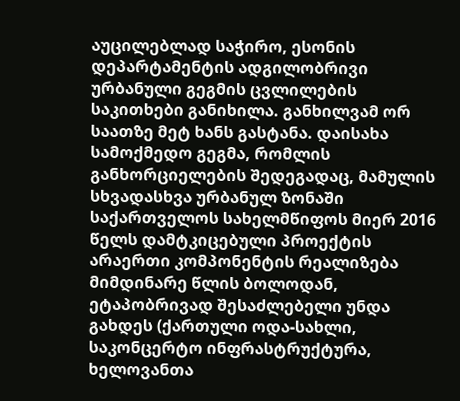აუცილებლად საჭირო, ესონის დეპარტამენტის ადგილობრივი ურბანული გეგმის ცვლილების საკითხები განიხილა. განხილვამ ორ საათზე მეტ ხანს გასტანა. დაისახა სამოქმედო გეგმა, რომლის განხორციელების შედეგადაც, მამულის სხვადასხვა ურბანულ ზონაში საქართველოს სახელმწიფოს მიერ 2016 წელს დამტკიცებული პროექტის არაერთი კომპონენტის რეალიზება მიმდინარე წლის ბოლოდან, ეტაპობრივად შესაძლებელი უნდა გახდეს (ქართული ოდა-სახლი, საკონცერტო ინფრასტრუქტურა, ხელოვანთა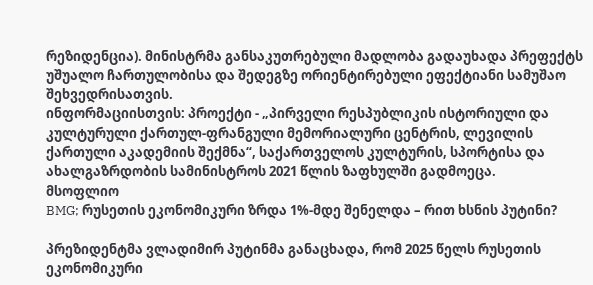რეზიდენცია). მინისტრმა განსაკუთრებული მადლობა გადაუხადა პრეფექტს უშუალო ჩართულობისა და შედეგზე ორიენტირებული ეფექტიანი სამუშაო შეხვედრისათვის.
ინფორმაციისთვის: პროექტი - „პირველი რესპუბლიკის ისტორიული და კულტურული ქართულ-ფრანგული მემორიალური ცენტრის, ლევილის ქართული აკადემიის შექმნა“, საქართველოს კულტურის, სპორტისა და ახალგაზრდობის სამინისტროს 2021 წლის ზაფხულში გადმოეცა.
მსოფლიო
BMG; რუსეთის ეკონომიკური ზრდა 1%-მდე შენელდა – რით ხსნის პუტინი?

პრეზიდენტმა ვლადიმირ პუტინმა განაცხადა, რომ 2025 წელს რუსეთის ეკონომიკური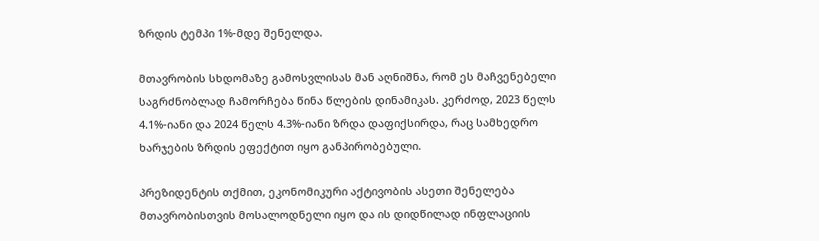ზრდის ტემპი 1%-მდე შენელდა.

მთავრობის სხდომაზე გამოსვლისას მან აღნიშნა, რომ ეს მაჩვენებელი საგრძნობლად ჩამორჩება წინა წლების დინამიკას. კერძოდ, 2023 წელს 4.1%-იანი და 2024 წელს 4.3%-იანი ზრდა დაფიქსირდა, რაც სამხედრო ხარჯების ზრდის ეფექტით იყო განპირობებული.

პრეზიდენტის თქმით, ეკონომიკური აქტივობის ასეთი შენელება მთავრობისთვის მოსალოდნელი იყო და ის დიდწილად ინფლაციის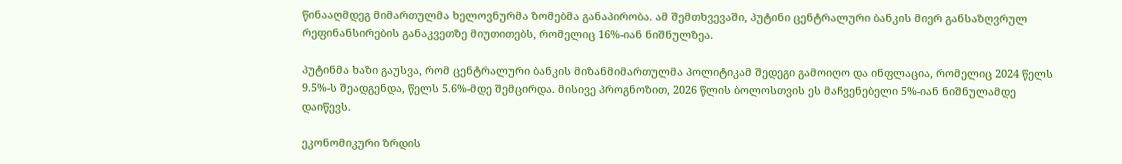წინააღმდეგ მიმართულმა ხელოვნურმა ზომებმა განაპირობა. ამ შემთხვევაში, პუტინი ცენტრალური ბანკის მიერ განსაზღვრულ რეფინანსირების განაკვეთზე მიუთითებს, რომელიც 16%-იან ნიშნულზეა.

პუტინმა ხაზი გაუსვა, რომ ცენტრალური ბანკის მიზანმიმართულმა პოლიტიკამ შედეგი გამოიღო და ინფლაცია, რომელიც 2024 წელს 9.5%-ს შეადგენდა, წელს 5.6%-მდე შემცირდა. მისივე პროგნოზით, 2026 წლის ბოლოსთვის ეს მაჩვენებელი 5%-იან ნიშნულამდე დაიწევს.

ეკონომიკური ზრდის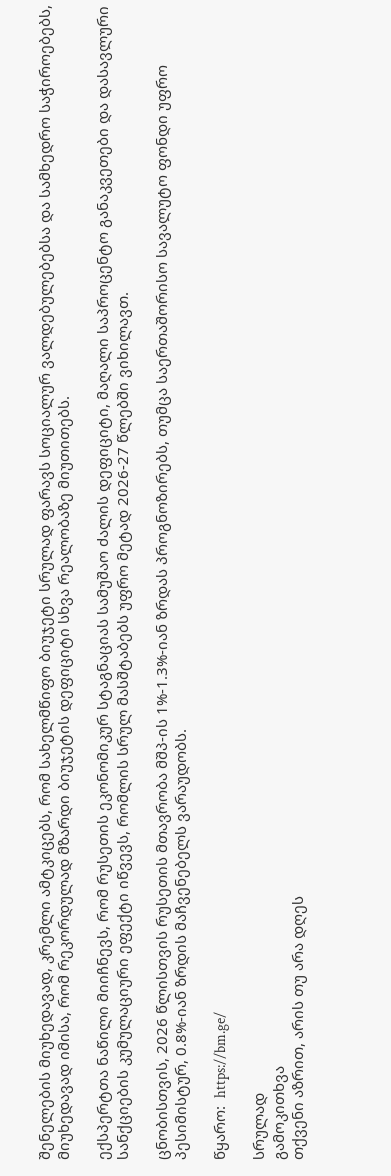შენელების მიუხედავად, კრემლი ამტკიცებს, რომ სახელმწიფო ბიუჯეტი სრულად ფარავს სოციალურ ვალდებულებებსა და სამხედრო საჭიროებებს, მიუხედავად იმისა, რომ რეკორდულად მზარდი ბიუჯეტის დეფიციტი სხვა რეალობაზე მიუთითებს.

ექსპერტთა ნაწილი მიიჩნევს, რომ რუსეთის ეკონომიკურ სტაგნაციას სამუშაო ძალის დეფიციტი, მაღალი საპროცენტო განაკვეთები და დასავლური სანქციების კუმულაციური ეფექტი იწვევს, რომლის სრულ მასშტაბებს უფრო მეტად 2026-27 წლებში ვიხილავთ.

ცნობისთვის, 2026 წლისთვის რუსეთის მთავრობა მშპ-ის 1%-1.3%-იან ზრდას პროგნოზირებს, თუმცა საერთაშორისო სავალუტო ფონდი უფრო პესიმისტურ, 0.8%-იან ზრდის მაჩვენებელს ვარაუდობს.

წყარო:  https://bm.ge/

სრულად
გამოკითხვა
თქვენი აზრით, არის თუ არა დღეს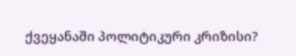ქვეყანაში პოლიტიკური კრიზისი?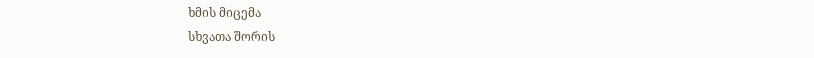ხმის მიცემა
სხვათა შორის